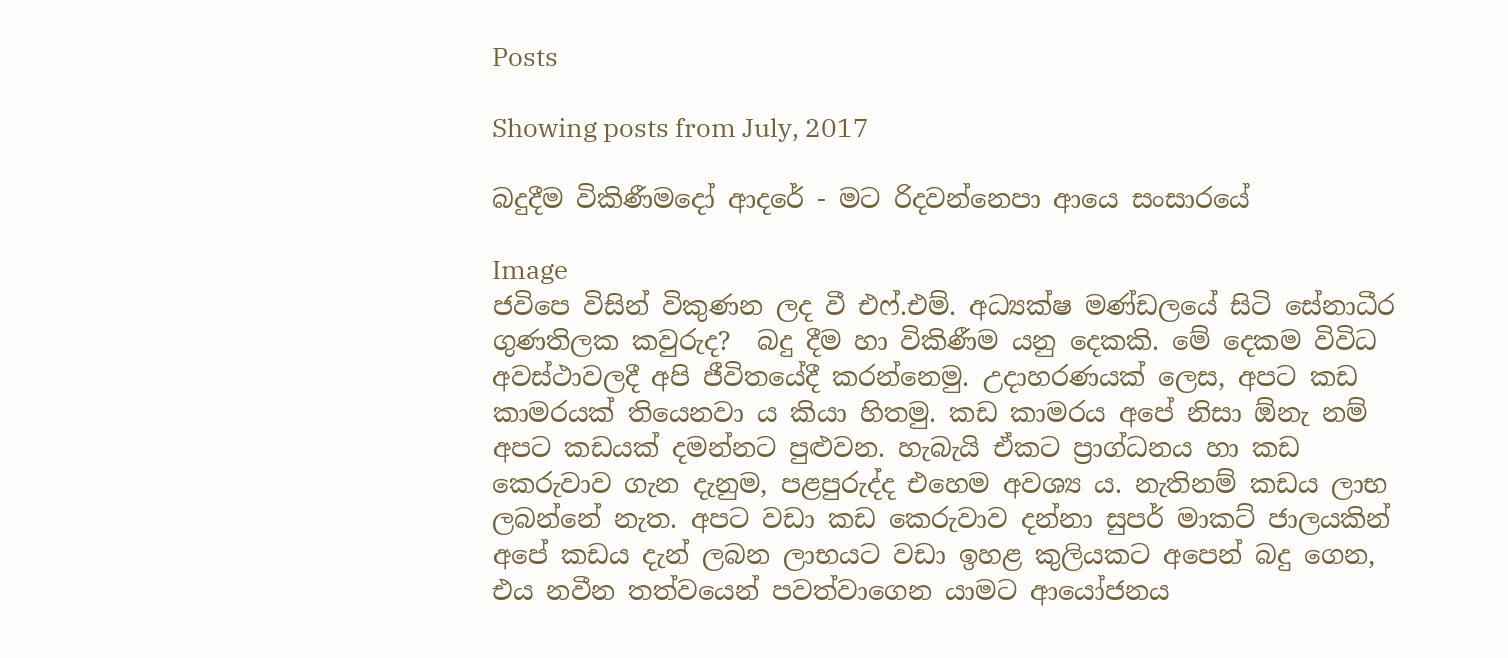Posts

Showing posts from July, 2017

බදුදීම විකිණීමදෝ ආදරේ - මට රිදවන්නෙපා ආයෙ සංසාරයේ

Image
ජවිපෙ විසින් විකුණන ලද වී එෆ්.එම්. අධ්‍යක්ෂ මණ්ඩලයේ සිටි සේනාධීර ගුණතිලක කවුරුද?  බදු දීම හා විකිණීම යනු දෙකකි. මේ දෙකම විවිධ අවස්ථාවලදී අපි ජීවිතයේදී කරන්නෙමු. උදාහරණයක් ලෙස, අපට කඩ කාමරයක් තියෙනවා ය කියා හිතමු. කඩ කාමරය අපේ නිසා ඕනැ නම් අපට කඩයක් දමන්නට පුළුවන. හැබැයි ඒකට ප්‍රාග්ධනය හා කඩ කෙරුවාව ගැන දැනුම, පළපුරුද්ද එහෙම අවශ්‍ය ය. නැතිනම් කඩය ලාභ ලබන්නේ නැත. අපට වඩා කඩ කෙරුවාව දන්නා සුපර් මාකට් ජාලයකින් අපේ කඩය දැන් ලබන ලාභයට වඩා ඉහළ කුලියකට අපෙන් බදු ගෙන, එය නවීන තත්වයෙන් පවත්වාගෙන යාමට ආයෝජනය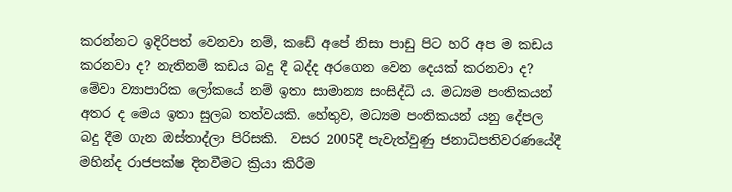කරන්නට ඉදිරිපත් වෙනවා නම්, කඩේ අපේ නිසා පාඩු පිට හරි අප ම කඩය කරනවා ද? නැතිනම් කඩය බදු දී බද්ද අරගෙන වෙන දෙයක් කරනවා ද? මේවා ව්‍යාපාරික ලෝකයේ නම් ඉතා සාමාන්‍ය සංසිද්ධි ය. මධ්‍යම පංතිකයන් අතර ද මෙය ඉතා සුලබ තත්වයකි. හේතුව, මධ්‍යම පංතිකයන් යනු දේපල බදු දීම ගැන ඔස්තාද්ලා පිරිසකි.  වසර 2005දී පැවැත්වුණු ජනාධිපතිවරණයේදී මහින්ද රාජපක්ෂ දිනවීමට ක්‍රියා කිරීම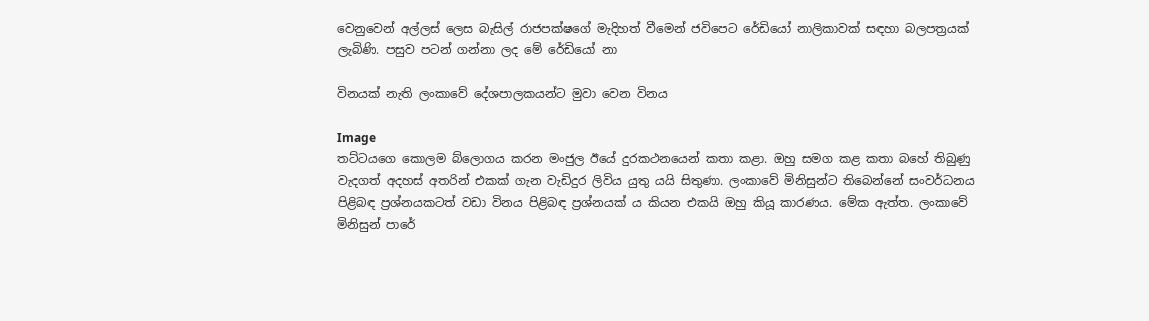වෙනුවෙන් අල්ලස් ලෙස බැසිල් රාජපක්ෂගේ මැදිහත් වීමෙන් ජවිපෙට රේඩියෝ නාලිකාවක් සඳහා බලපත්‍රයක් ලැබිණි. පසුව පටන් ගන්නා ලද මේ රේඩියෝ නා

විනයක් නැති ලංකාවේ දේශපාලකයන්ට මුවා වෙන විනය

Image
තට්ටයගෙ කොලම බ්ලොගය කරන මංජුල ඊයේ දුරකථනයෙන් කතා කළා. ඔහු සමග කළ කතා බහේ තිබුණු වැදගත් අදහස් අතරින් එකක් ගැන වැඩිදුර ලිවිය යුතු යයි සිතුණා. ලංකාවේ මිනිසුන්ට තිබෙන්නේ සංවර්ධනය පිළිබඳ ප්‍ර‍ශ්නයකටත් වඩා විනය පිළිබඳ ප්‍ර‍ශ්නයක් ය කියන එකයි ඔහු කියූ කාරණය. මේක ඇත්ත. ලංකාවේ මිනිසුන් පාරේ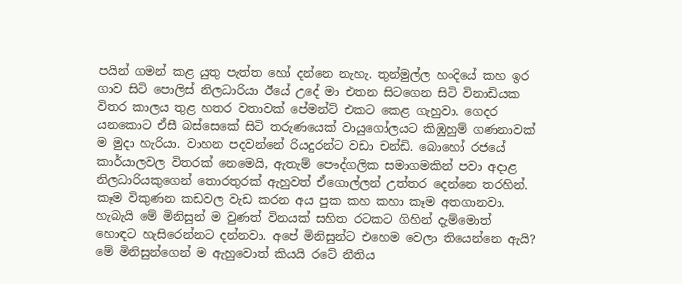පයින් ගමන් කළ යුතු පැත්ත හෝ දන්නෙ නැහැ. තුන්මුල්ල හංදියේ කහ ඉර ගාව සිටි පොලිස් නිලධාරියා ඊයේ උදේ මා එතන සිටගෙන සිටි විනාඩියක විතර කාලය තුළ හතර වතාවක් පේමන්ට් එකට කෙළ ගැහුවා. ගෙදර යනකොට ඒසී බස්සෙකේ සිටි තරුණයෙක් වායුගෝලයට කිඹුහුම් ගණනාවක් ම මුදා හැරියා. වාහන පදවන්නේ රියදුරන්ට වඩා චන්ඩි. බොහෝ රජයේ කාර්යාලවල විතරක් නෙමෙයි, ඇතැම් පෞද්ගලික සමාගමකින් පවා අදාළ නිලධාරියකුගෙන් තොරතුරක් ඇහුවත් ඒගොල්ලන් උත්තර දෙන්නෙ තරහින්. කෑම විකුණන කඩවල වැඩ කරන අය පුක කහ කහා කෑම අතගානවා. හැබැයි මේ මිනිසුන් ම වුණත් විනයක් සහිත රටකට ගිහින් දැම්මොත් හොඳට හැසිරෙන්නට දන්නවා. අපේ මිනිසුන්ට එහෙම වෙලා තියෙන්නෙ ඇයි? මේ මිනිසුන්ගෙන් ම ඇහුවොත් කියයි රටේ නීතිය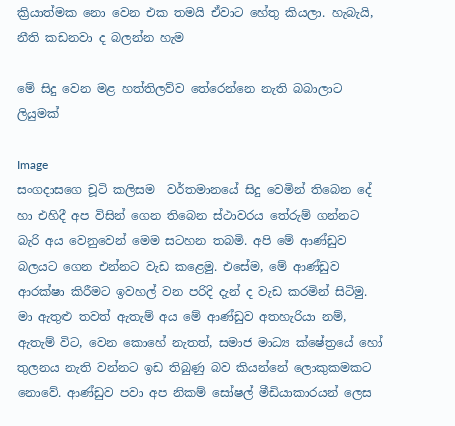ක්‍රියාත්මක නො වෙන එක තමයි ඒවාට හේතු කියලා. හැබැයි, නීති කඩනවා ද බලන්න හැම

මේ සිදු වෙන මළ හත්තිලව්ව තේරෙන්නෙ නැති බබාලාට ලියුමක්

Image
සංගදාසගෙ චූටි කලිසම  වර්තමානයේ සිදු වෙමින් තිබෙන දේ හා එහිදී අප විසින් ගෙන තිබෙන ස්ථාවරය තේරුම් ගන්නට බැරි අය වෙනුවෙන් මෙම සටහන තබමි. අපි මේ ආණ්ඩුව බලයට ගෙන එන්නට වැඩ කළෙමු. එසේම, මේ ආණ්ඩුව ආරක්ෂා කිරීමට ඉවහල් වන පරිදි දැන් ද වැඩ කරමින් සිටිමු. මා ඇතුළු තවත් ඇතැම් අය මේ ආණ්ඩුව අතහැරියා නම්, ඇතැම් විට, වෙන කොහේ නැතත්, සමාජ මාධ්‍ය ක්ෂේත්‍රයේ හෝ තුලනය නැති වන්නට ඉඩ තිබුණු බව කියන්නේ ලොකුකමකට නොවේ. ආණ්ඩුව පවා අප නිකම් සෝෂල් මීඩියාකාරයන් ලෙස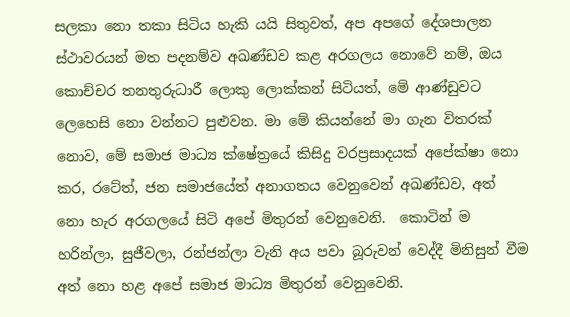සලකා නො තකා සිටිය හැකි යයි සිතුවත්, අප අපගේ දේශපාලන ස්ථාවරයන් මත පදනම්ව අඛණ්ඩව කළ අරගලය නොවේ නම්, ඔය කොච්චර තනතුරුධාරී ලොකු ලොක්කන් සිටියත්, මේ ආණ්ඩුවට ලෙහෙසි නො වන්නට පුළුවන. මා මේ කියන්නේ මා ගැන විතරක් නොව, මේ සමාජ මාධ්‍ය ක්ෂේත්‍රයේ කිසිදු වරප්‍රසාදයක් අපේක්ෂා නො කර, රටේත්, ජන සමාජයේත් අනාගතය වෙනුවෙන් අඛණ්ඩව, අත් නො හැර අරගලයේ සිටි අපේ මිතුරන් වෙනුවෙනි.  කොටින් ම හරින්ලා, සුජීවලා, රන්ජන්ලා වැනි අය පවා බූරුවන් වෙද්දී මිනිසුන් වීම අත් නො හළ අපේ සමාජ මාධ්‍ය මිතුරන් වෙනුවෙනි.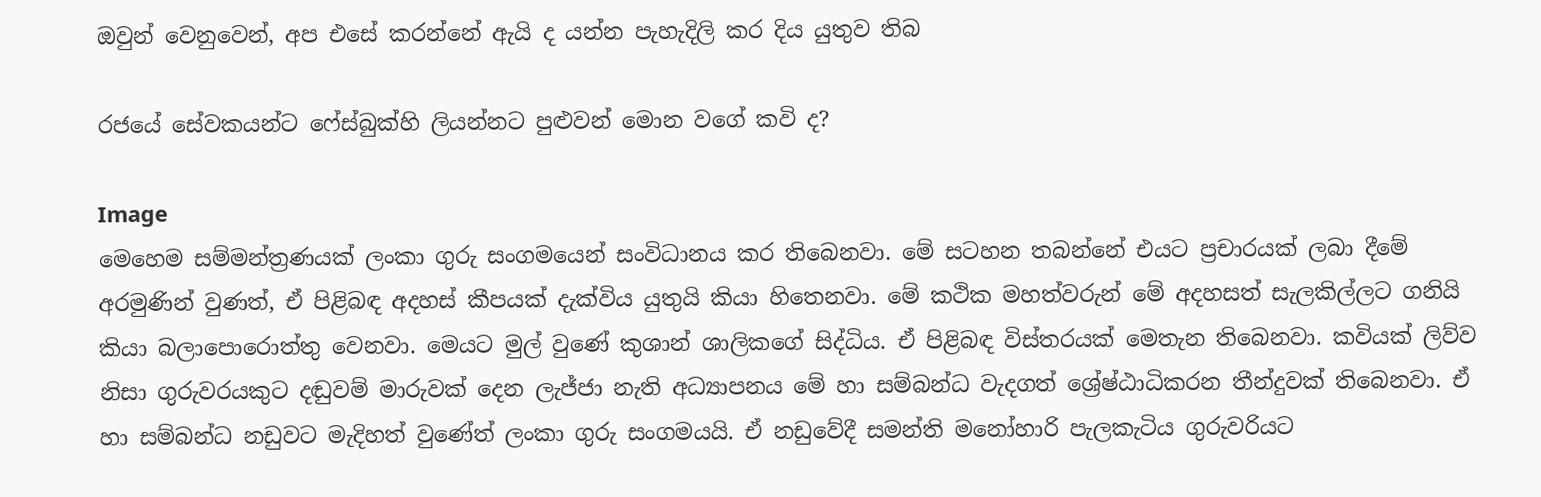ඔවුන් වෙනුවෙන්, අප එසේ කරන්නේ ඇයි ද යන්න පැහැදිලි කර දිය යුතුව තිබ

රජයේ සේවකයන්ට ෆේස්බුක්හි ලියන්නට පුළුවන් මොන වගේ කවි ද?

Image
මෙහෙම සම්මන්ත්‍රණයක් ලංකා ගුරු සංගමයෙන් සංවිධානය කර තිබෙනවා. මේ සටහන තබන්නේ එයට ප්‍රචාරයක් ලබා දීමේ අරමුණින් වුණත්, ඒ පිළිබඳ අදහස් කීපයක් දැක්විය යුතුයි කියා හිතෙනවා. මේ කථික මහත්වරුන් මේ අදහසත් සැලකිල්ලට ගනියි කියා බලාපොරොත්තු වෙනවා. මෙයට මුල් වුණේ කුශාන් ශාලිකගේ සිද්ධිය. ඒ පිළිබඳ විස්තරයක් මෙතැන තිබෙනවා. කවියක් ලිව්ව නිසා ගුරුවරයකුට දඬුවම් මාරුවක් දෙන ලැජ්ජා නැති අධ්‍යාපනය මේ හා සම්බන්ධ වැදගත් ශ්‍රේෂ්ඨාධිකරන තීන්දුවක් තිබෙනවා. ඒ හා සම්බන්ධ නඩුවට මැදිහත් වුණේත් ලංකා ගුරු සංගමයයි. ඒ නඩුවේදී සමන්ති මනෝහාරි පැලකැටිය ගුරුවරියට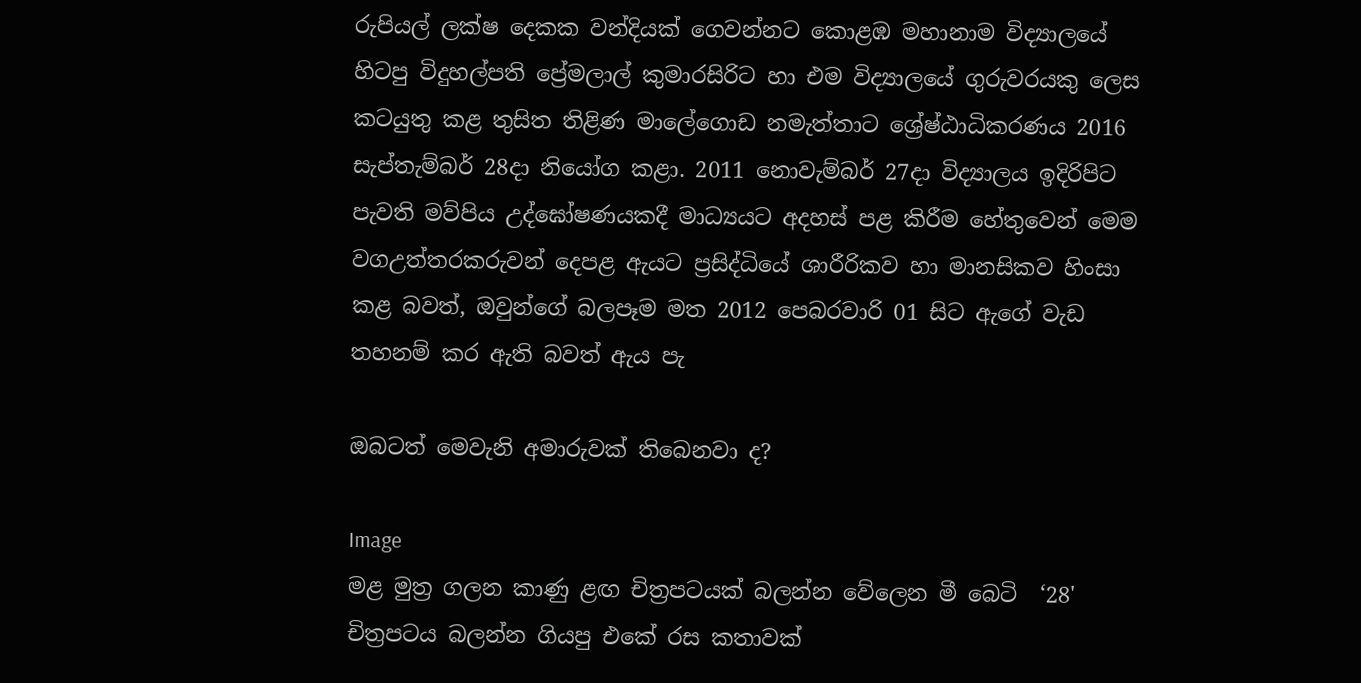රුපියල් ලක්ෂ දෙකක වන්දියක් ගෙවන්නට කොළඹ මහානාම විද්‍යාලයේ හිටපු විදුහල්පති ප්‍රේමලාල් කුමාරසිරිට හා එම විද්‍යාලයේ ගුරුවරයකු ලෙස කටයුතු කළ තුසිත තිළිණ මාලේගොඩ නමැත්තාට ශ්‍රේෂ්ඨාධිකරණය 2016 සැප්තැම්බර් 28දා නියෝග කළා. 2011 නොවැම්බර් 27දා විද්‍යාලය ඉදිරිපිට පැවති මව්පිය උද්ඝෝෂණයකදී මාධ්‍යයට අදහස් පළ කිරීම හේතුවෙන් මෙම වගඋත්තරකරුවන් දෙපළ ඇයට ප්‍රසිද්ධියේ ශාරීරිකව හා මානසිකව හිංසා කළ බවත්, ඔවුන්ගේ බලපෑම මත 2012 පෙබරවාරි 01 සිට ඇගේ වැඩ තහනම් කර ඇති බවත් ඇය පැ

ඔබටත් මෙවැනි අමාරුවක් තිබෙනවා ද?

Image
මළ මුත්‍ර ගලන කාණු ළඟ චිත්‍රපටයක් බලන්න වේලෙන මී බෙටි  ‘28' චිත්‍රපටය බලන්න ගියපු එකේ රස කතාවක්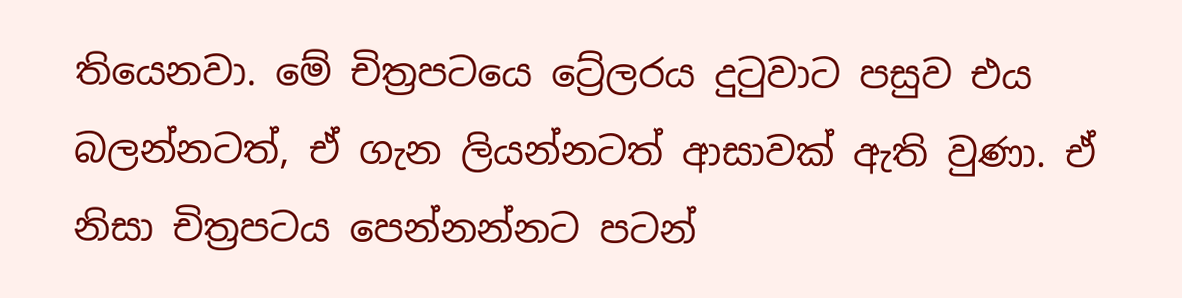තියෙනවා. මේ චිත්‍රපටයෙ ට්‍රේලරය දුටුවාට පසුව එය බලන්නටත්, ඒ ගැන ලියන්නටත් ආසාවක් ඇති වුණා. ඒ නිසා චිත්‍රපටය පෙන්නන්නට පටන්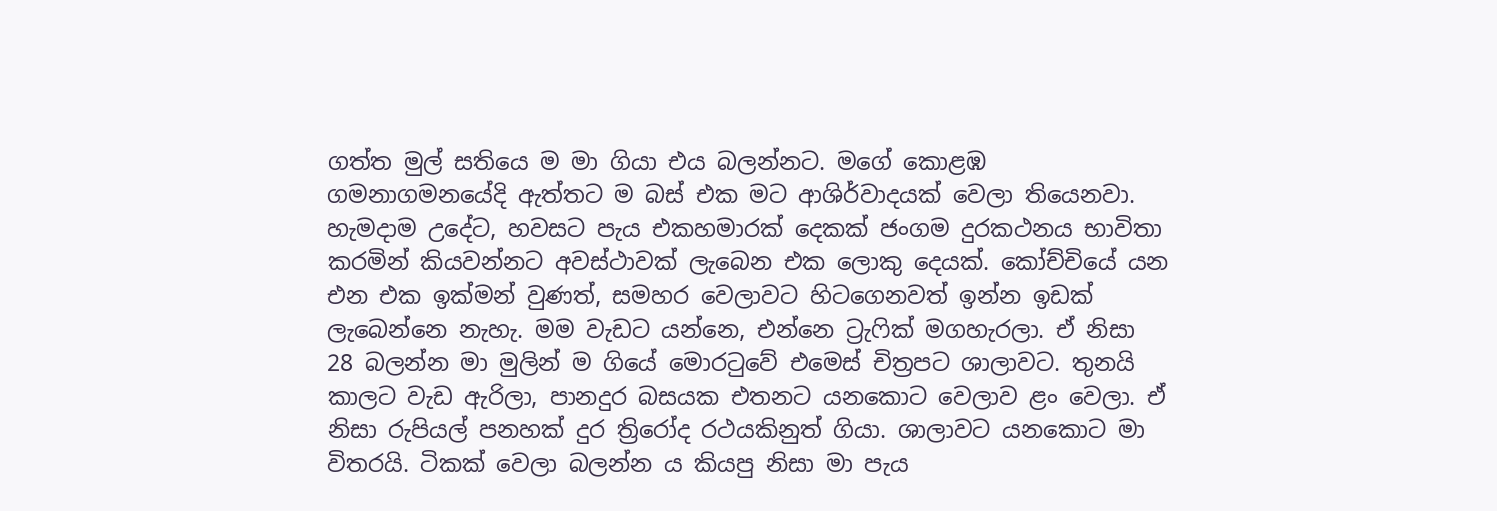ගත්ත මුල් සතියෙ ම මා ගියා එය බලන්නට. මගේ කොළඹ ගමනාගමනයේදි ඇත්තට ම බස් එක මට ආශිර්වාදයක් වෙලා තියෙනවා. හැමදාම උදේට, හවසට පැය එකහමාරක් දෙකක් ජංගම දුරකථනය භාවිතා කරමින් කියවන්නට අවස්ථාවක් ලැබෙන එක ලොකු දෙයක්. කෝච්චියේ යන එන එක ඉක්මන් වුණත්, සමහර වෙලාවට හිටගෙනවත් ඉන්න ඉඩක් ලැබෙන්නෙ නැහැ. මම වැඩට යන්නෙ, එන්නෙ ට්‍රැෆික් මගහැරලා. ඒ නිසා 28 බලන්න මා මුලින් ම ගියේ මොරටුවේ එමෙස් චිත්‍රපට ශාලාවට. තුනයි කාලට වැඩ ඇරිලා, පානදුර බසයක එතනට යනකොට වෙලාව ළං වෙලා. ඒ නිසා රුපියල් පනහක් දුර ත්‍රිරෝද රථයකිනුත් ගියා. ශාලාවට යනකොට මා විතරයි. ටිකක් වෙලා බලන්න ය කියපු නිසා මා පැය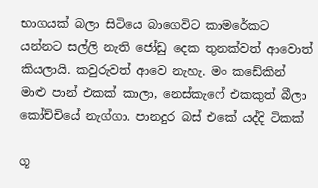භාගයක් බලා සිටියෙ බාගෙවිට කාමරේකට යන්නට සල්ලි නැති ජෝඩු දෙක තුනක්වත් ආවොත් කියලායි. කවුරුවත් ආවෙ නැහැ. මං කඩේකින් මාළු පාන් එකක් කාලා, නෙස්කැෆේ එකකුත් බීලා කෝච්චියේ නැග්ගා. පානදුර බස් එකේ යද්දි ටිකක්

ගූ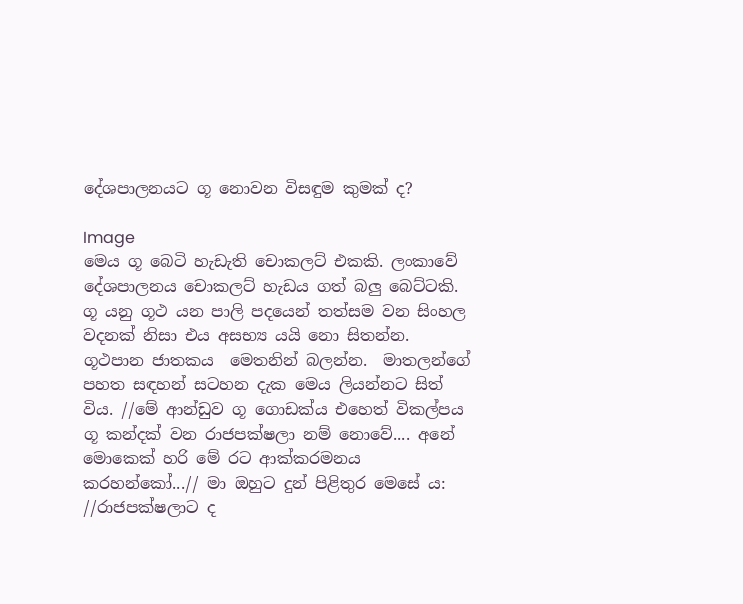දේශපාලනයට ගූ නොවන විසඳුම කුමක් ද?

Image
මෙය ගූ බෙටි හැඩැති චොකලට් එකකි. ලංකාවේ දේශපාලනය චොකලට් හැඩය ගත් බලු බෙට්ටකි. ගූ යනු ගූථ යන පාලි පදයෙන් තත්සම වන සිංහල වදනක් නිසා එය අසභ්‍ය යයි නො සිතන්න.  ගූථපාන ජාතකය  මෙතනින් බලන්න.  මාතලන්ගේ පහත සඳහන් සටහන දැක මෙය ලියන්නට සිත් විය. //මේ ආන්ඩුව ගූ ගොඩක්ය එහෙත් විකල්පය ගූ කන්දක් වන රාජපක්ෂලා නම් නොවේ.... අනේ මොකෙක් හරි මේ රට ආක්කරමනය කරහන්කෝ...// මා ඔහුට දුන් පිළිතුර මෙසේ ය: //රාජපක්ෂලාට ද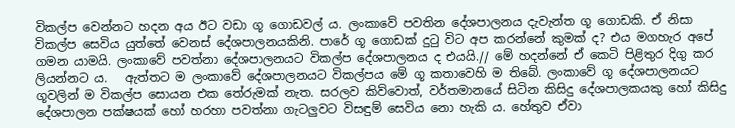විකල්ප වෙන්නට හදන අය ඊට වඩා ගූ ගොඩවල් ය. ලංකාවේ පවතින දේශපාලනය දැවැන්ත ගූ ගොඩකි. ඒ නිසා විකල්ප සෙවිය යුත්තේ වෙනස් දේශපාලනයකිනි. පාරේ ගූ ගොඩක් දුටු විට අප කරන්නේ කුමක් ද? එය මගහැර අපේ ගමන යාමයි. ලංකාවේ පවත්නා දේශපාලනයට විකල්ප දේශපාලනය ද එයයි.// මේ හදන්නේ ඒ කෙටි පිළිතුර දිගු කර ලියන්නට ය.   ඇත්තට ම ලංකාවේ දේශපාලනයට විකල්පය මේ ගූ කතාවෙහි ම තිබේ. ලංකාවේ ගූ දේශපාලනයට ගූවලින් ම විකල්ප සොයන එක තේරුමක් නැත. සරලව කිව්වොත්, වර්තමානයේ සිටින කිසිදු දේශපාලකයකු හෝ කිසිදු දේශපාලන පක්ෂයක් හෝ හරහා පවත්නා ගැටලුවට විසඳුම් සෙවිය නො හැකි ය. හේතුව ඒවා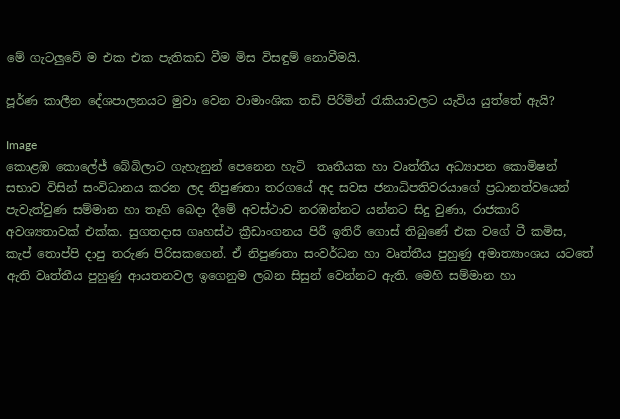මේ ගැටලුවේ ම එක එක පැතිකඩ වීම මිස විසඳුම් නොවීමයි.

පූර්ණ කාලීන දේශපාලනයට මුවා වෙන වාමාංශික තඩි පිරිමින් රැකියාවලට යැවිය යුත්තේ ඇයි?

Image
කොළඹ කොලේජ් බේබිලාට ගැහැනුන් පෙනෙන හැටි  තෘතීයක හා වෘත්තීය අධ්‍යාපන කොමිෂන් සභාව විසින් සංවිධානය කරන ලද නිපුණතා තරගයේ අද සවස ජනාධිපතිවරයාගේ ප්‍රධානත්වයෙන් පැවැත්වුණ සම්මාන හා තෑගි බෙදා දීමේ අවස්ථාව නරඹන්නට යන්නට සිදු වුණා, රාජකාරි අවශ්‍යතාවක් එක්ක. සුගතදාස ගෘහස්ථ ක්‍රීඩාංගනය පිරී ඉතිරී ගොස් තිබුණේ එක වගේ ටී කමිස, කැප් තොප්පි දාපු තරුණ පිරිසකගෙන්. ඒ නිපුණතා සංවර්ධන හා වෘත්තීය පුහුණු අමාත්‍යාංශය යටතේ ඇති වෘත්තීය පුහුණු ආයතනවල ඉගෙනුම ලබන සිසුන් වෙන්නට ඇති. මෙහි සම්මාන හා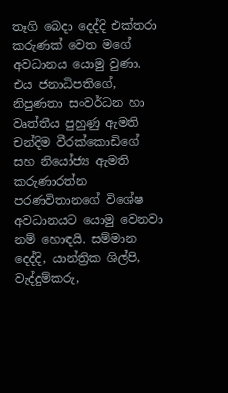තෑගි බෙදා දෙද්දි එක්තරා කරුණක් වෙත මගේ අවධානය යොමු වුණා. එය ජනාධිපතිගේ, නිපුණතා සංවර්ධන හා වෘත්තීය පුහුණු ඇමති චන්දිම වීරක්කොඩිගේ සහ නියෝජ්‍ය ඇමති කරුණාරත්න පරණවිතානගේ විශේෂ අවධානයට යොමු වෙනවා නම් හොඳයි. සම්මාන දෙද්දි, යාන්ත්‍රික ශිල්පි, වැද්දුම්කරු,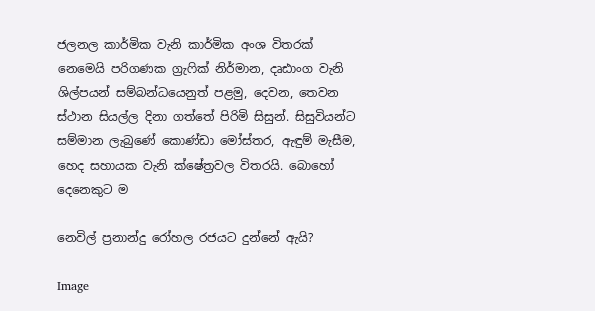ජලනල කාර්මික වැනි කාර්මික අංශ විතරක් නෙමෙයි පරිගණක ග්‍රැෆික් නිර්මාන, දෘඪාංග වැනි ශිල්පයන් සම්බන්ධයෙනුත් පළමු, දෙවන, තෙවන ස්ථාන සියල්ල දිනා ගත්තේ පිරිමි සිසුන්. සිසුවියන්ට සම්මාන ලැබුණේ කොණ්ඩා මෝස්තර, ඇඳුම් මැසීම, හෙද සහායක වැනි ක්ෂේත්‍රවල විතරයි. බොහෝ දෙනෙකුට ම

නෙවිල් ප්‍රනාන්දු රෝහල රජයට දුන්නේ ඇයි?

Image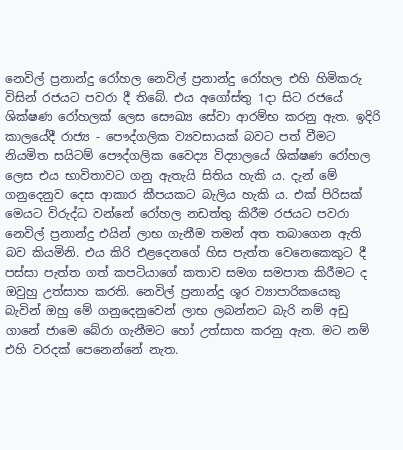නෙවිල් ප්‍රනාන්දු රෝහල නෙවිල් ප්‍රනාන්දු රෝහල එහි හිමිකරු විසින් රජයට පවරා දී තිබේ. එය අගෝස්තු 1දා සිට රජයේ ශික්ෂණ රෝහලක් ලෙස සෞඛ්‍ය සේවා ආරම්භ කරනු ඇත. ඉදිරි කාලයේදී රාජ්‍ය - පෞද්ගලික ව්‍යවසායක් බවට පත් වීමට නියමිත සයිටම් පෞද්ගලික වෛද්‍ය විද්‍යාලයේ ශික්ෂණ රෝහල ලෙස එය භාවිතාවට ගනු ඇතැයි සිතිය හැකි ය. දැන් මේ ගනුදෙනුව දෙස ආකාර කීපයකට බැලිය හැකි ය. එක් පිරිසක් මෙයට විරුද්ධ වන්නේ රෝහල නඩත්තු කිරීම රජයට පවරා නෙවිල් ප්‍රනාන්දු එයින් ලාභ ගැනීම තමන් අත තබාගෙන ඇති බව කියමිනි. එය කිරි එළදෙනගේ හිස පැත්ත වෙනෙකෙකුට දී පස්සා පැත්ත ගත් කපටියාගේ කතාව සමග සමපාත කිරීමට ද ඔවුහු උත්සාහ කරති. නෙවිල් ප්‍රනාන්දු ශූර ව්‍යාපාරිකයෙකු බැවින් ඔහු මේ ගනුදෙනුවෙන් ලාභ ලබන්නට බැරි නම් අඩු ගානේ ජාමෙ බේරා ගැනීමට හෝ උත්සාහ කරනු ඇත. මට නම් එහි වරදක් පෙනෙන්නේ නැත.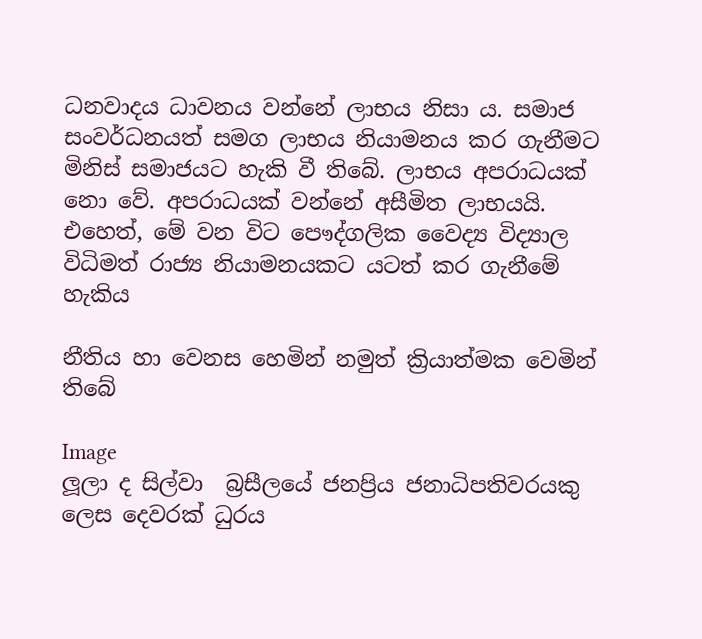ධනවාදය ධාවනය වන්නේ ලාභය නිසා ය. සමාජ සංවර්ධනයත් සමග ලාභය නියාමනය කර ගැනීමට මිනිස් සමාජයට හැකි වී තිබේ. ලාභය අපරාධයක් නො වේ. අපරාධයක් වන්නේ අසීමිත ලාභයයි. එහෙත්, මේ වන විට පෞද්ගලික වෛද්‍ය විද්‍යාල විධිමත් රාජ්‍ය නියාමනයකට යටත් කර ගැනීමේ හැකිය

නීතිය හා වෙනස හෙමින් නමුත් ක්‍රියාත්මක වෙමින් තිබේ

Image
ලූලා ද සිල්වා  බ්‍රසීලයේ ජනප්‍රිය ජනාධිපතිවරයකු ලෙස දෙවරක් ධුරය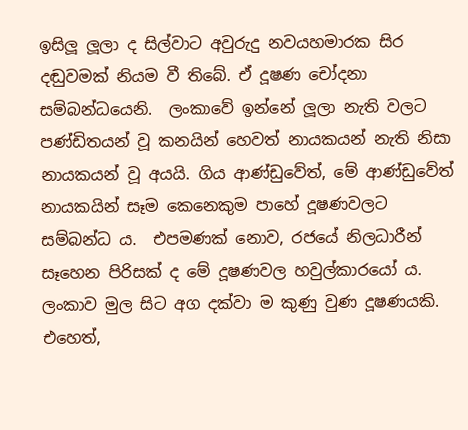ඉසිලූ ලූලා ද සිල්වාට අවුරුදු නවයහමාරක සිර දඬුවමක් නියම වී තිබේ. ඒ දූෂණ චෝදනා සම්බන්ධයෙනි.  ලංකාවේ ඉන්නේ ලූලා නැති වලට පණ්ඩිතයන් වූ කනයින් හෙවත් නායකයන් නැති නිසා නායකයන් වූ අයයි. ගිය ආණ්ඩුවේත්, මේ ආණ්ඩුවේත් නායකයින් සෑම කෙනෙකුම පාහේ දූෂණවලට සම්බන්ධ ය.  එපමණක් නොව, රජයේ නිලධාරීන් සෑහෙන පිරිසක් ද මේ දූෂණවල හවුල්කාරයෝ ය.  ලංකාව මුල සිට අග දක්වා ම කුණු වුණ දූෂණයකි. එහෙත්,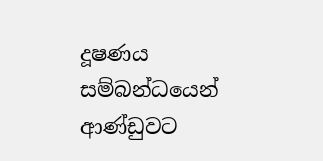දූෂණය සම්බන්ධයෙන් ආණ්ඩුවට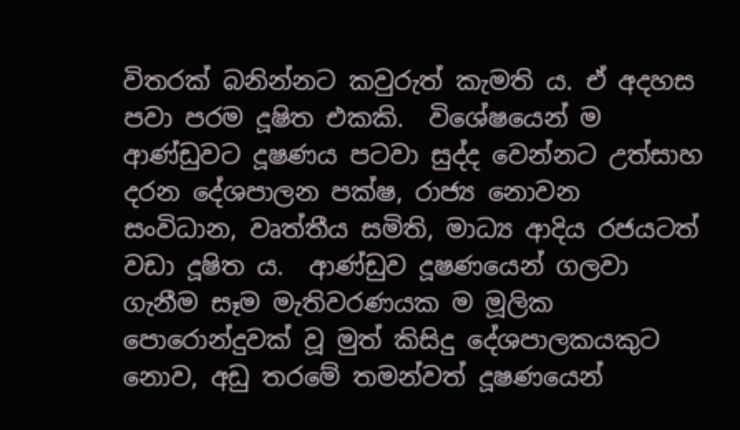විතරක් බනින්නට කවුරුත් කැමති ය. ඒ අදහස පවා පරම දූෂිත එකකි.  විශේෂයෙන් ම ආණ්ඩුවට දූෂණය පටවා සුද්ද වෙන්නට උත්සාහ දරන දේශපාලන පක්ෂ, රාජ්‍ය නොවන සංවිධාන, වෘත්තීය සමිති, මාධ්‍ය ආදිය රජයටත් වඩා දූෂිත ය.  ආණ්ඩුව දූෂණයෙන් ගලවා ගැනීම සෑම මැතිවරණයක ම මූලික පොරොන්දුවක් වූ මුත් කිසිදු දේශපාලකයකුට නොව, අඩු තරමේ තමන්වත් දූෂණයෙන්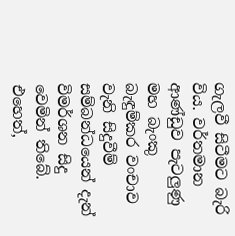ගැලවී සිටීමට බැරි විය. වර්තමාන ආණ්ඩුව පැටලුණු මහ බැංකු බැඳුම්කර වංචාව වැනි සිදුවීම් සම්බන්ධයෙන් දැන් විමර්ශන සිදු වෙමින් තිබේ. එහෙත්,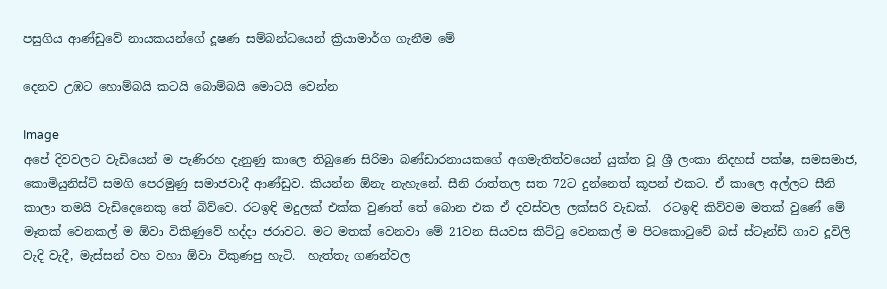පසුගිය ආණ්ඩුවේ නායකයන්ගේ දූෂණ සම්බන්ධයෙන් ක්‍රියාමාර්ග ගැනීම මේ

දෙනව උඹට හොම්බයි කටයි බොම්බයි මොටයි වෙන්න

Image
අපේ දිවවලට වැඩියෙන් ම පැණිරහ දැනුණු කාලෙ තිබුණෙ සිරිමා බණ්ඩාරනායකගේ අගමැතිත්වයෙන් යුක්ත වූ ශ්‍රී ලංකා නිදහස් පක්ෂ, සමසමාජ, කොමියුනිස්ට් සමගි පෙරමුණු සමාජවාදී ආණ්ඩුව. කියන්න ඕනැ නැහැනේ. සීනි රාත්තල සත 72ට දුන්නෙත් කූපන් එකට. ඒ කාලෙ අල්ලට සීනි කාලා තමයි වැඩිදෙනෙකු තේ බිව්වෙ. රටඉඳි මදුලක් එක්ක වුණත් තේ බොන එක ඒ දවස්වල ලක්සරි වැඩක්.  රටඉඳි කිව්වම මතක් වුණේ මේ මෑතක් වෙනකල් ම ඕවා විකිණුවේ හද්දා ජරාවට. මට මතක් වෙනවා මේ 21වන සියවස කිට්ටු වෙනකල් ම පිටකොටුවේ බස් ස්ටෑන්ඩ් ගාව දූවිලි වැදි වැදී, මැස්සන් වහ වහා ඕවා විකුණපු හැටි.  හැත්තැ ගණන්වල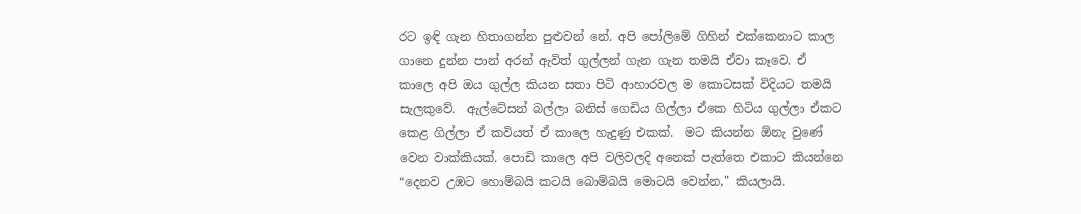රට ඉඳි ගැන හිතාගන්න පුළුවන් නේ. අපි පෝලිමේ ගිහින් එක්කෙනාට කාල ගානෙ දුන්න පාන් අරන් ඇවිත් ගුල්ලන් ගැන ගැන තමයි ඒවා කෑවෙ. ඒ කාලෙ අපි ඔය ගුල්ල කියන සතා පිටි ආහාරවල ම කොටසක් විදියට තමයි සැලකුවේ.  ඇල්ටේසන් බල්ලා බනිස් ගෙඩිය ගිල්ලා ඒකෙ හිටිය ගුල්ලා ඒකට කෙළ ගිල්ලා ඒ කවියත් ඒ කාලෙ හැදුණු එකක්.  මට කියන්න ඕනැ වුණේ වෙන වාක්කියක්. පොඩි කාලෙ අපි වලිවලදි අනෙක් පැත්තෙ එකාට කියන්නෙ “දෙනව උඹට හොම්බයි කටයි බොම්බයි මොටයි වෙන්න," කියලායි.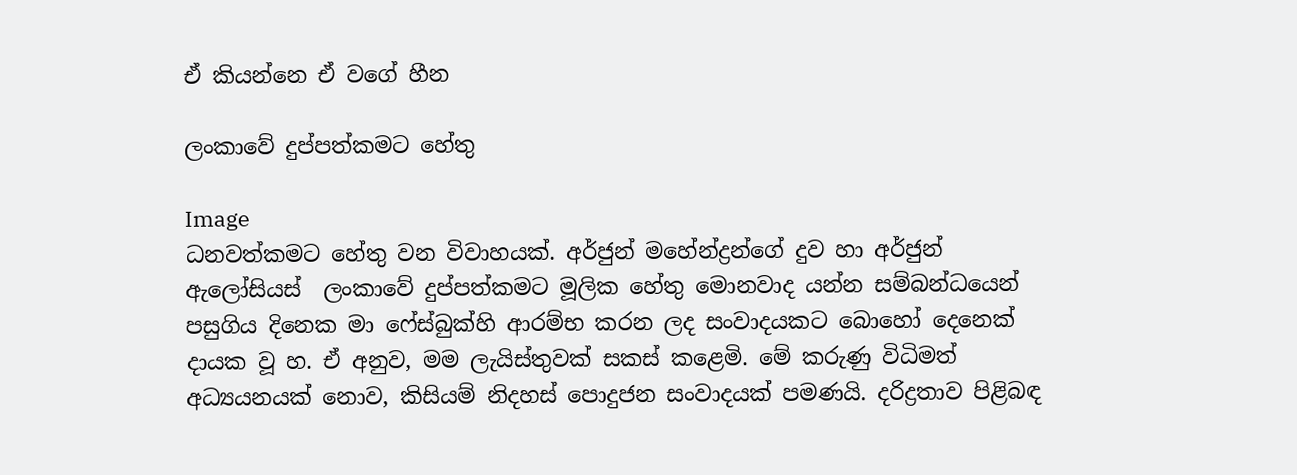ඒ කියන්නෙ ඒ වගේ හීන

ලංකාවේ දුප්පත්කමට හේතු

Image
ධනවත්කමට හේතු වන විවාහයක්. අර්ජුන් මහේන්ද්‍රන්ගේ දුව හා අර්ජුන් ඇලෝසියස්  ලංකාවේ දුප්පත්කමට මූලික හේතු මොනවාද යන්න සම්බන්ධයෙන් පසුගිය දිනෙක මා ෆේස්බුක්හි ආරම්භ කරන ලද සංවාදයකට බොහෝ දෙනෙක් දායක වූ හ. ඒ අනුව, මම ලැයිස්තුවක් සකස් කළෙමි. මේ කරුණු විධිමත් අධ්‍යයනයක් නොව, කිසියම් නිදහස් පොදුජන සංවාදයක් පමණයි. දරිද්‍රතාව පිළිබඳ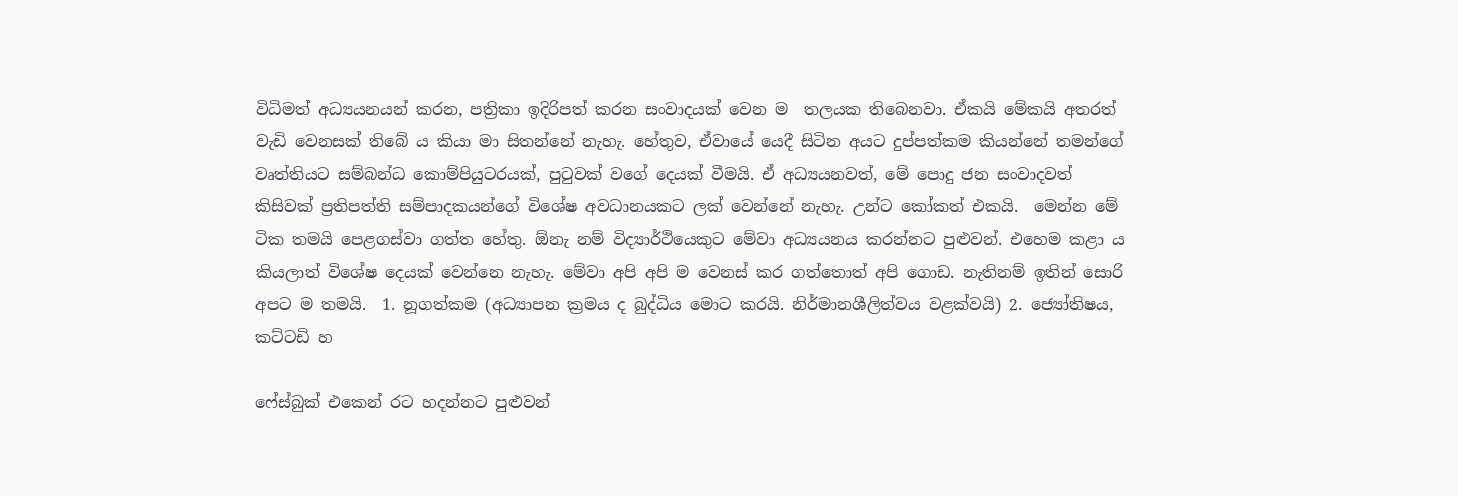විධිමත් අධ්‍යයනයන් කරන, පත්‍රිකා ඉදිරිපත් කරන සංවාදයක් වෙන ම  තලයක තිබෙනවා. ඒකයි මේකයි අතරත් වැඩි වෙනසක් තිබේ ය කියා මා සිතන්නේ නැහැ. හේතුව, ඒවායේ යෙදී සිටින අයට දුප්පත්කම කියන්නේ තමන්ගේ වෘත්තියට සම්බන්ධ කොම්පියුටරයක්, පුටුවක් වගේ දෙයක් වීමයි. ඒ අධ්‍යයනවත්, මේ පොදු ජන සංවාදවත් කිසිවක් ප්‍රතිපත්ති සම්පාදකයන්ගේ විශේෂ අවධානයකට ලක් වෙන්නේ නැහැ. උන්ට කෝකත් එකයි.  මෙන්න මේ ටික තමයි පෙළගස්වා ගත්ත හේතු. ඕනැ නම් විද්‍යාර්ථියෙකුට මේවා අධ්‍යයනය කරන්නට පුළුවන්. එහෙම කළා ය කියලාත් විශේෂ දෙයක් වෙන්නෙ නැහැ. මේවා අපි අපි ම වෙනස් කර ගත්තොත් අපි ගොඩ. නැතිනම් ඉතින් සොරි අපට ම තමයි.  1. නූගත්කම (අධ්‍යාපන ක්‍රමය ද බුද්ධිය මොට කරයි. නිර්මානශීලිත්වය වළක්වයි) 2. ජ්‍යෝතිෂය, කට්ටඩි හ

ෆේස්බුක් එකෙන් රට හදන්නට පුළුවන්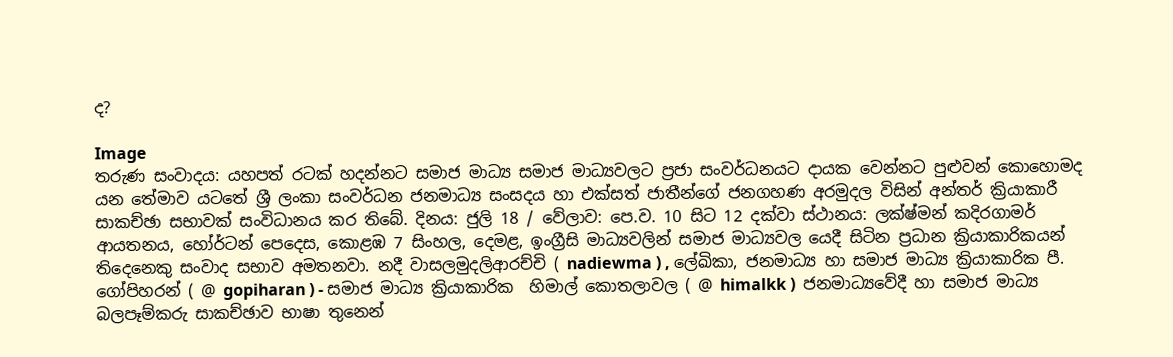ද?

Image
තරුණ සංවාදය: යහපත් රටක් හදන්නට සමාජ මාධ්‍ය සමාජ මාධ්‍යවලට ප්‍ර‍ජා සංවර්ධනයට දායක වෙන්නට පුළුවන් කොහොමද යන තේමාව යටතේ ශ්‍රී ලංකා සංවර්ධන ජනමාධ්‍ය සංසදය හා එක්සත් ජාතීන්ගේ ජනගහණ අරමුදල විසින් අන්තර් ක්‍රියාකාරී සාකච්ඡා සභාවක් සංවිධානය කර තිබේ. දිනය: ජුලි 18 / වේලාව: පෙ.ව. 10 සිට 12 දක්වා ස්ථානය: ලක්ෂ්මන් කදිරගාමර් ආයතනය, හෝර්ටන් පෙදෙස, කොළඹ 7 සිංහල, දෙමළ, ඉංග්‍රීසි මාධ්‍යවලින් සමාජ මාධ්‍යවල යෙදී සිටින ප්‍ර‍ධාන ක්‍රියාකාරිකයන් තිදෙනෙකු සංවාද සභාව අමතනවා. නදී වාසලමුදලිආරච්චි ( nadiewma ) , ලේඛිකා, ජනමාධ්‍ය හා සමාජ මාධ්‍ය ක්‍රියාකාරික පී. ගෝපිහරන් ( @ gopiharan ) - සමාජ මාධ්‍ය ක්‍රියාකාරික  හිමාල් කොතලාවල ( @ himalkk )  ජනමාධ්‍යවේදී හා සමාජ මාධ්‍ය බලපෑම්කරු සාකච්ඡාව භාෂා තුනෙන්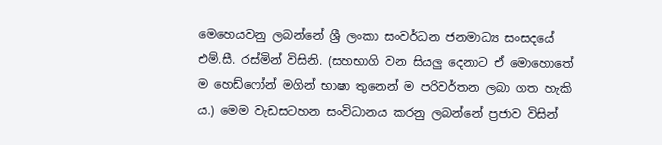මෙහෙයවනු ලබන්නේ ශ්‍රී ලංකා සංවර්ධන ජනමාධ්‍ය සංසදයේ එම්.සී. රස්මින් විසිනි. (සහභාගි වන සියලු දෙනාට ඒ මොහොතේ ම හෙඩ්ෆෝන් මගින් භාෂා තුනෙන් ම පරිවර්තන ලබා ගත හැකි ය.) මෙම වැඩසටහන සංවිධානය කරනු ලබන්නේ ප්‍ර‍ජාව විසින්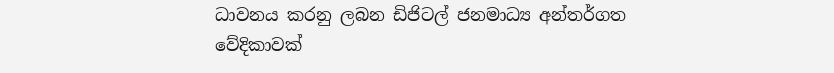ධාවනය කරනු ලබන ඩිජිටල් ජනමාධ්‍ය අන්තර්ගත වේදිකාවක්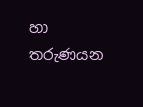හා තරුණයන